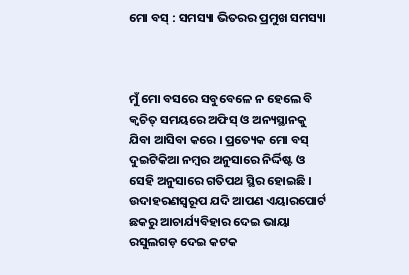ମୋ ବସ୍ : ସମସ୍ୟା ଭିତରର ପ୍ରମୁଖ ସମସ୍ୟା



ମୁଁ ମୋ ବସରେ ସବୁବେଳେ ନ ହେଲେ ବି କ୍ୱଚିତ୍ ସମୟରେ ଅଫିସ୍ ଓ ଅନ୍ୟସ୍ଥାନକୁ ଯିବା ଆସିବା କରେ । ପ୍ରତ୍ୟେକ ମୋ ବସ୍ ଦୁଇଟିକିଆ ନମ୍ବର ଅନୁସାରେ ନିର୍ଦ୍ଦିଷ୍ଟ ଓ ସେହି ଅନୁସାରେ ଗତିପଥ ସ୍ଥିର ହୋଇଛି । ଉଦାହରଣସ୍ୱରୂପ ଯଦି ଆପଣ ଏୟାରପୋର୍ଟ ଛକରୁ ଆଚାର୍ଯ୍ୟବିହାର ଦେଇ ଭାୟା ରସୁଲଗଡ଼ ଦେଇ କଟକ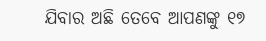ଯିବାର ଅଛି ତେବେ ଆପଣଙ୍କୁ ୧୭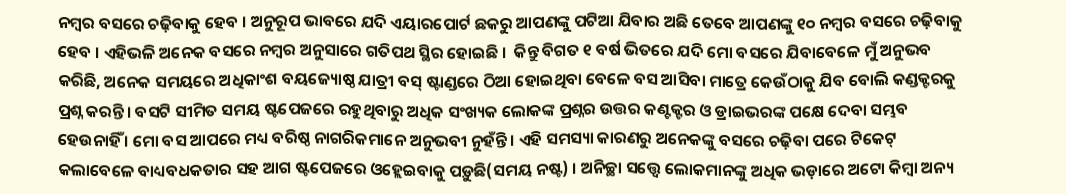ନମ୍ବର ବସରେ ଚଢ଼ିବାକୁ ହେବ । ଅନୁରୂପ ଭାବରେ ଯଦି ଏୟାରପୋର୍ଟ ଛକରୁ ଆପଣଙ୍କୁ ପଟିଆ ଯିବାର ଅଛି ତେବେ ଆପଣଙ୍କୁ ୧୦ ନମ୍ବର ବସରେ ଚଢ଼ିବାକୁ ହେବ । ଏହିଭଳି ଅନେକ ବସରେ ନମ୍ବର ଅନୁସାରେ ଗତିପଥ ସ୍ଥିର ହୋଇଛି ।  କିନ୍ତୁ ବିଗତ ୧ ବର୍ଷ ଭିତରେ ଯଦି ମୋ ବସରେ ଯିବାବେଳେ ମୁଁ ଅନୁଭବ କରିଛି, ଅନେକ ସମୟରେ ଅଧିକାଂଶ ବୟଜ୍ୟୋଷ୍ଠ ଯାତ୍ରୀ ବସ୍ ଷ୍ଟାଣ୍ଡରେ ଠିଆ ହୋଇଥିବା ବେଳେ ବସ ଆସିବା ମାତ୍ରେ କେଉଁଠାକୁ ଯିବ ବୋଲି କଣ୍ଡକ୍ଟରକୁ ପ୍ରଶ୍ନ କରନ୍ତି । ବସଟି ସୀମିତ ସମୟ ଷ୍ଟପେଜରେ ରହୁଥିବାରୁ ଅଧିକ ସଂଖ୍ୟକ ଲୋକଙ୍କ ପ୍ରଶ୍ନର ଉତ୍ତର କଣ୍ଟକ୍ଟର ଓ ଡ୍ରାଇଭରଙ୍କ ପକ୍ଷେ ଦେବା ସମ୍ଭବ ହେଉନାହିଁ । ମୋ ବସ ଆପରେ ମଧ୍ୟ ବରିଷ୍ଠ ନାଗରିକମାନେ ଅନୁଭବୀ ନୁହଁନ୍ତି । ଏହି ସମସ୍ୟା କାରଣରୁ ଅନେକଙ୍କୁ ବସରେ ଚଢ଼ିବା ପରେ ଟିକେଟ୍ କଲାବେଳେ ବାଧ୍ୟବଧକତାର ସହ ଆଗ ଷ୍ଟପେଜରେ ଓହ୍ଲେଇବାକୁ ପଡ଼ୁଛି(ସମୟ ନଷ୍ଟ) । ଅନିଚ୍ଛା ସତ୍ତ୍ୱେ ଲୋକମାନଙ୍କୁ ଅଧିକ ଭଡ଼ାରେ ଅଟୋ କିମ୍ବା ଅନ୍ୟ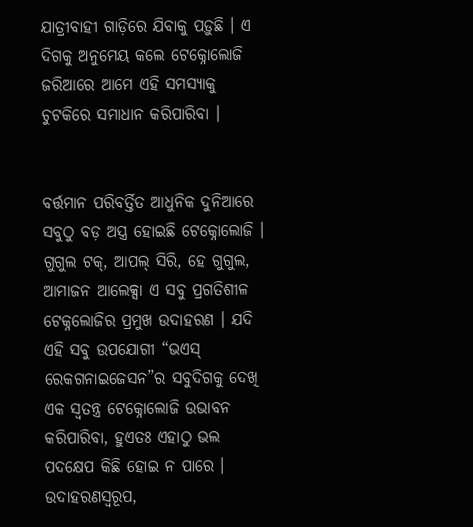ଯାତ୍ରୀବାହୀ ଗାଡ଼ିରେ ଯିବାକୁ ପଡ଼ୁଛି । ଏ ଦିଗକୁ ଅନୁମେୟ କଲେ ଟେକ୍ନୋଲୋଜି ଜରିଆରେ ଆମେ ଏହି ସମସ୍ୟାକୁ ଚୁଟକିରେ ସମାଧାନ କରିପାରିବା ।


ବର୍ତ୍ତମାନ ପରିବର୍ତ୍ତିତ ଆଧୁନିକ ଦୁନିଆରେ ସବୁଠୁ ବଡ଼ ଅସ୍ତ୍ର ହୋଇଛି ଟେକ୍ନୋଲୋଜି । ଗୁଗୁଲ ଟକ୍, ଆପଲ୍ ସିରି, ହେ ଗୁଗୁଲ, ଆମାଜନ ଆଲେକ୍ସା ଏ ସବୁ ପ୍ରଗତିଶୀଳ ଟେକ୍ନଲୋଜିର ପ୍ରମୁଖ ଉଦାହରଣ । ଯଦି ଏହି ସବୁ ଉପଯୋଗୀ “ଭଏସ୍ ରେକଗନାଇଜେସନ”ର ସବୁଦିଗକୁ ଦେଖି ଏକ ସ୍ୱତନ୍ତ୍ର ଟେକ୍ନୋଲୋଜି ଉଭାବନ କରିପାରିବା, ହୁଏତଃ ଏହାଠୁ ଭଲ ପଦକ୍ଷେପ କିଛି ହୋଇ ନ ପାରେ । ଉଦାହରଣସ୍ୱରୂପ,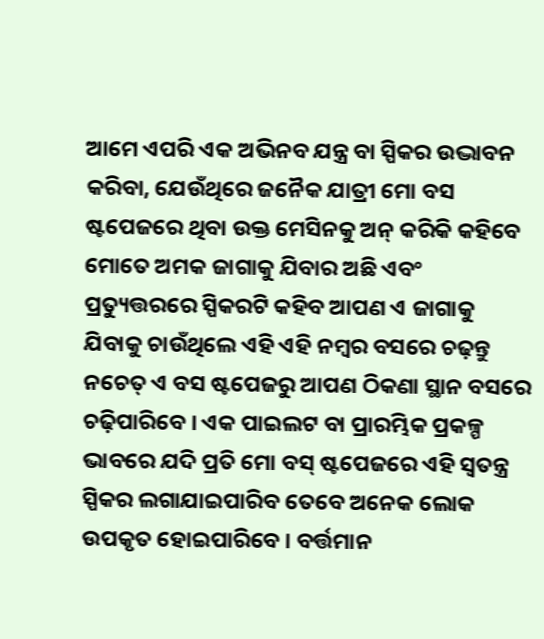ଆମେ ଏପରି ଏକ ଅଭିନବ ଯନ୍ତ୍ର ବା ସ୍ପିକର ଉଦ୍ଭାବନ କରିବା, ଯେଉଁଥିରେ ଜନୈକ ଯାତ୍ରୀ ମୋ ବସ ଷ୍ଟପେଜରେ ଥିବା ଉକ୍ତ ମେସିନକୁ ଅନ୍ କରିକି କହିବେ ମୋତେ ଅମକ ଜାଗାକୁ ଯିବାର ଅଛି ଏବଂ ପ୍ରତ୍ୟୁତ୍ତରରେ ସ୍ପିକରଟି କହିବ ଆପଣ ଏ ଜାଗାକୁ ଯିବାକୁ ଚାଉଁଥିଲେ ଏହି ଏହି ନମ୍ବର ବସରେ ଚଢ଼ନ୍ତୁ ନଚେତ୍ ଏ ବସ ଷ୍ଟପେଜରୁ ଆପଣ ଠିକଣା ସ୍ଥାନ ବସରେ ଚଢ଼ିପାରିବେ । ଏକ ପାଇଲଟ ବା ପ୍ରାରମ୍ଭିକ ପ୍ରକଳ୍ପ ଭାବରେ ଯଦି ପ୍ରତି ମୋ ବସ୍ ଷ୍ଟପେଜରେ ଏହି ସ୍ୱତନ୍ତ୍ର ସ୍ପିକର ଲଗାଯାଇପାରିବ ତେବେ ଅନେକ ଲୋକ ଉପକୃତ ହୋଇପାରିବେ । ବର୍ତ୍ତମାନ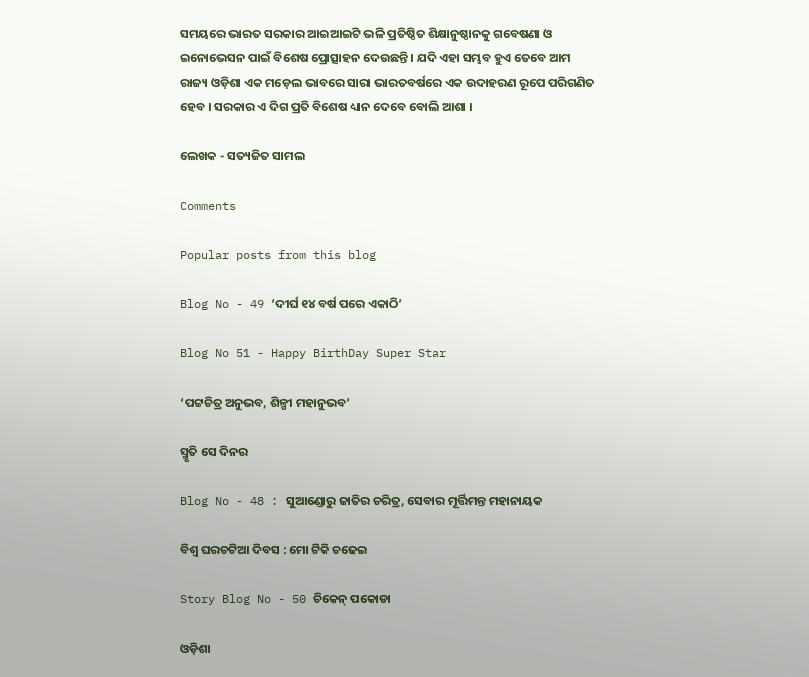ସମୟରେ ଭାରତ ସରକାର ଆଇଆଇଟି ଭଳି ପ୍ରତିଷ୍ଠିତ ଶିକ୍ଷାନୁଷ୍ଠାନକୁ ଗବେଷଣା ଓ ଇନୋଭେସନ ପାଇଁ ବିଶେଷ ପ୍ରୋତ୍ସାହନ ଦେଉଛନ୍ତି । ଯଦି ଏହା ସମ୍ଭବ ହୁଏ ତେବେ ଆମ ରାଜ୍ୟ ଓଡ଼ିଶା ଏକ ମଡ଼େଲ ଭାବରେ ସାରା ଭାରତବର୍ଷରେ ଏକ ଉଦାହରଣ ରୂପେ ପରିଗଣିତ ହେବ । ସରକାର ଏ ଦିଗ ପ୍ରତି ବିଶେଷ ଧ୍ୟାନ ଦେବେ ବୋଲି ଆଶା ।

ଲେଖକ - ସତ୍ୟଜିତ ସାମଲ

Comments

Popular posts from this blog

Blog No - 49 ‘ଦୀର୍ଘ ୧୪ ବର୍ଷ ପରେ ଏକାଠି’

Blog No 51 - Happy BirthDay Super Star

‘ପଟ୍ଟଚିତ୍ର ଅନୁଭବ, ଶିଳ୍ପୀ ମହାନୁଭବ’

ସ୍ମୃତି ସେ ଦିନର

Blog No - 48 : ସୁଆଣ୍ଡୋରୁ ଜାତିର ଚରିତ୍ର, ସେବାର ମୂର୍ତ୍ତିମନ୍ତ ମହାନାୟକ

ବିଶ୍ୱ ଘରଚଟିଆ ଦିବସ : ମୋ ଟିକି ଚଢେଇ

Story Blog No - 50 ଚିକେନ୍ ପକୋଡା

ଓଡ଼ିଶା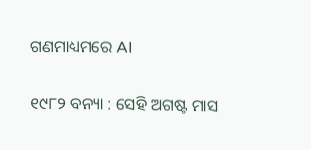ଗଣମାଧ୍ୟମରେ AI

୧୯୮୨ ବନ୍ୟା : ସେହି ଅଗଷ୍ଟ ମାସ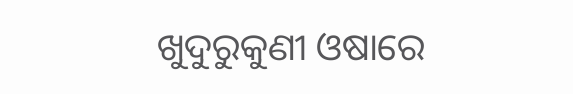ଖୁଦୁରୁକୁଣୀ ଓଷାରେ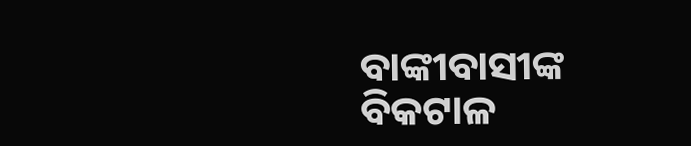ବାଙ୍କୀବାସୀଙ୍କ ବିକଟାଳ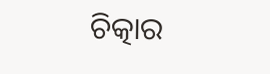ଚିତ୍କାର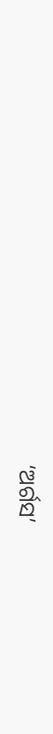‘ଅର୍ଗସ’